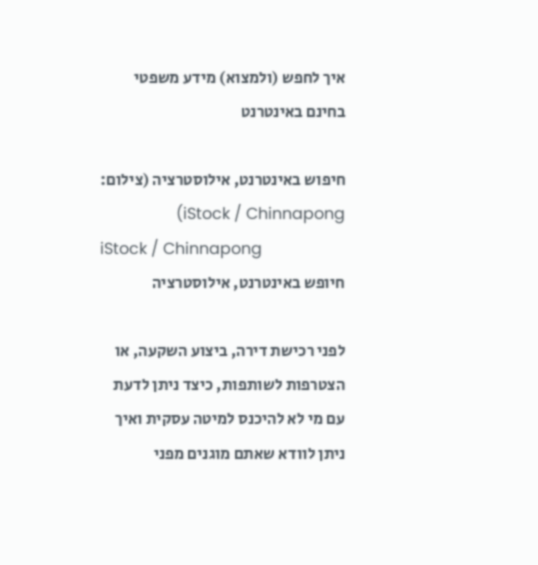איך לחפש (ולמצוא) מידע משפטי בחינם באינטרנט

חיפוש באינטרנט, אילוסטרציה (צילום: iStock / Chinnapong)
iStock / Chinnapong
חיופש באינטרנט, אילוסטרציה

לפני רכישת דירה, ביצוע השקעה, או הצטרפות לשותפות, כיצד ניתן לדעת עם מי לא להיכנס למיטה עסקית ואיך ניתן לוודא שאתם מוגנים מפני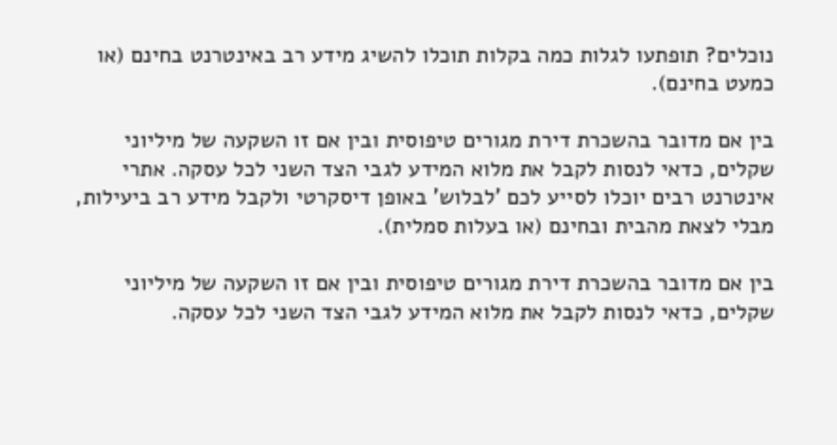נוכלים? תופתעו לגלות כמה בקלות תוכלו להשיג מידע רב באינטרנט בחינם (או כמעט בחינם).

בין אם מדובר בהשכרת דירת מגורים טיפוסית ובין אם זו השקעה של מיליוני שקלים, כדאי לנסות לקבל את מלוא המידע לגבי הצד השני לכל עסקה. אתרי אינטרנט רבים יוכלו לסייע לכם 'לבלוש' באופן דיסקרטי ולקבל מידע רב ביעילות, מבלי לצאת מהבית ובחינם (או בעלות סמלית).

בין אם מדובר בהשכרת דירת מגורים טיפוסית ובין אם זו השקעה של מיליוני שקלים, כדאי לנסות לקבל את מלוא המידע לגבי הצד השני לכל עסקה.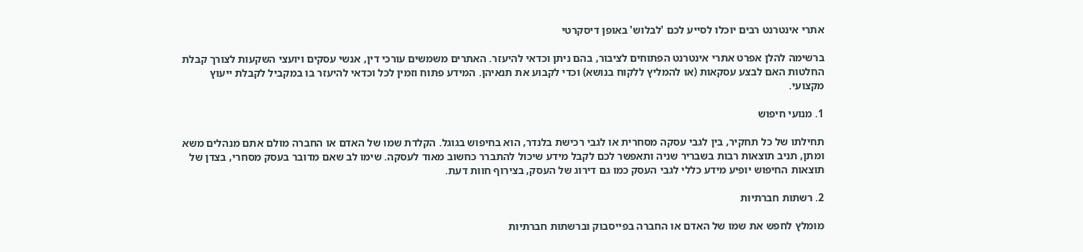אתרי אינטרנט רבים יוכלו לסייע לכם 'לבלוש' באופן דיסקרטי

ברשימה להלן אפרט אתרי אינטרנט הפתוחים לציבור, בהם ניתן וכדאי להיעזר. האתרים משמשים עורכי דין, אנשי עסקים ויועצי השקעות לצורך קבלת החלטות האם לבצע עסקאות (או להמליץ ללקוח בנושא) וכדי לקבוע את תנאיהן. המידע פתוח וזמין לכל וכדאי להיעזר בו במקביל לקבלת ייעוץ מקצועי.

1. מנועי חיפוש

תחילתו של כל תחקיר, בין לגבי עסקה מסחרית או לגבי רכישת בלנדר, הוא בחיפוש בגוגל. הקלדת שמו של האדם או החברה מולם אתם מנהלים משא ומתן, תניב תוצאות רבות בשבריר שניה ותאפשר לכם לקבל מידע שיכול להתברר כחשוב מאוד לעסקה. שימו לב שאם מדובר בעסק מסחרי, בצדן של תוצאות החיפוש יופיע מידע כללי לגבי העסק כמו גם דירוג של העסק, בצירוף חוות דעת.

2. רשתות חברתיות

מומלץ לחפש את שמו של האדם או החברה בפייסבוק וברשתות חברתיות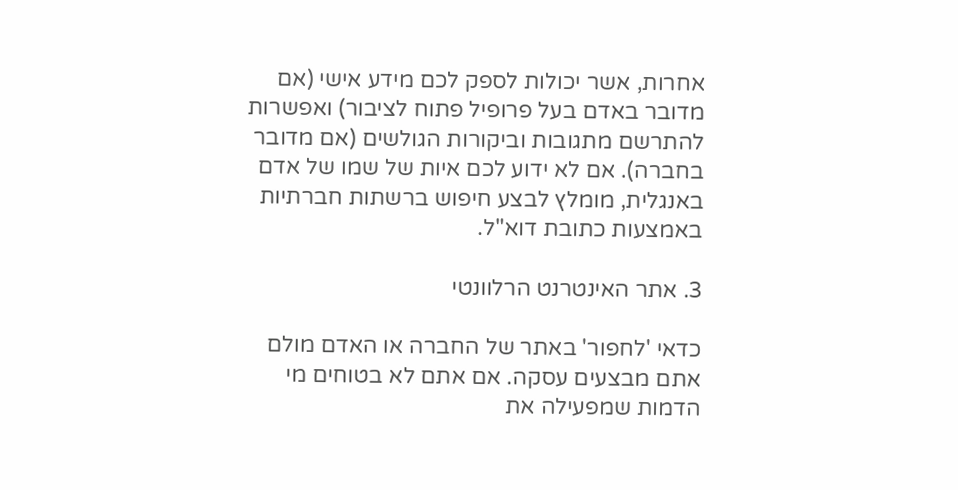אחרות, אשר יכולות לספק לכם מידע אישי (אם מדובר באדם בעל פרופיל פתוח לציבור) ואפשרות להתרשם מתגובות וביקורות הגולשים (אם מדובר בחברה). אם לא ידוע לכם איות של שמו של אדם באנגלית, מומלץ לבצע חיפוש ברשתות חברתיות באמצעות כתובת דוא"ל.

3. אתר האינטרנט הרלוונטי

כדאי 'לחפור' באתר של החברה או האדם מולם אתם מבצעים עסקה. אם אתם לא בטוחים מי הדמות שמפעילה את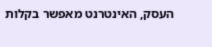העסק, האינטרנט מאפשר בקלות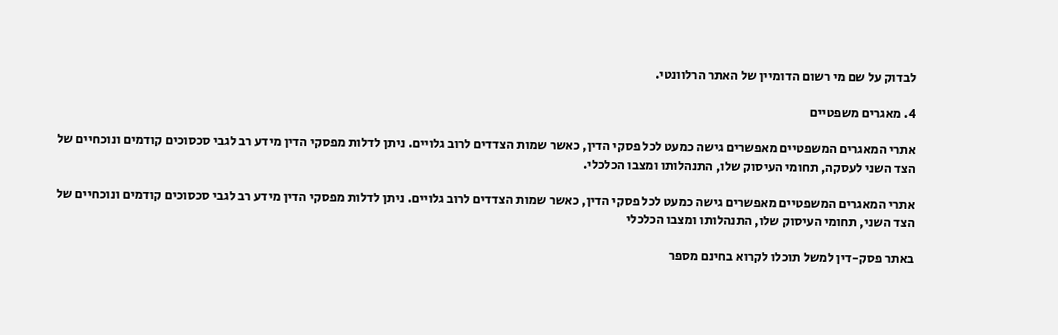לבדוק על שם מי רשום הדומיין של האתר הרלוונטי.

4. מאגרים משפטיים

אתרי המאגרים המשפטיים מאפשרים גישה כמעט לכל פסקי הדין, כאשר שמות הצדדים לרוב גלויים. ניתן לדלות מפסקי הדין מידע רב לגבי סכסוכים קודמים ונוכחיים של הצד השני לעסקה, תחומי העיסוק שלו, התנהלותו ומצבו הכלכלי.

אתרי המאגרים המשפטיים מאפשרים גישה כמעט לכל פסקי הדין, כאשר שמות הצדדים לרוב גלויים. ניתן לדלות מפסקי הדין מידע רב לגבי סכסוכים קודמים ונוכחיים של הצד השני, תחומי העיסוק שלו, התנהלותו ומצבו הכלכלי

באתר פסק-דין למשל תוכלו לקרוא בחינם מספר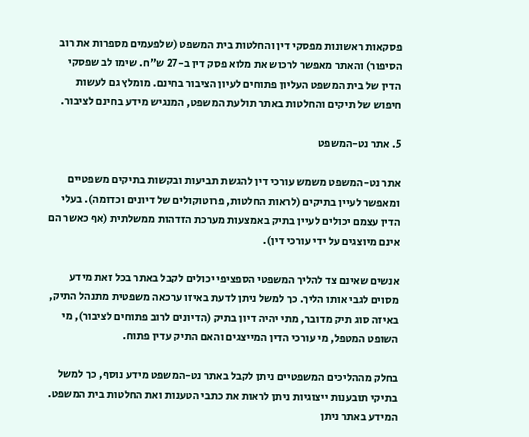פסקאות ראשונות מפסקי דין והחלטות בית המשפט (שלפעמים מספרות את רוב הסיפור) והאתר מאפשר לרכוש את מלוא פסק דין ב-27 ש"ח. שימו לב שפסקי הדין של בית המשפט העליון פתוחים לעיון הציבור בחינם. מומלץ גם לעשות חיפוש של תיקים והחלטות באתר תולעת המשפט, המנגיש מידע בחינם לציבור.

5. אתר נט-המשפט

אתר נט-המשפט משמש עורכי דין להגשת תביעות ובקשות בתיקים משפטיים ומאפשר לעיין בתיקים (לראות החלטות, פרוטוקולים של דיונים וכדומה). בעלי הדין עצמם יכולים לעיין בתיק באמצעות מערכת הזדהות ממשלתית (אף כאשר הם אינם מיוצגים על ידי עורכי דין).

אנשים שאינם צד להליך המשפטי הספציפי יכולים לקבל באתר בכל זאת מידע מסוים לגבי אותו הליך. כך למשל ניתן לדעת באיזו ערכאה משפטית מתנהל התיק, באיזה סוג תיק מדובר, מתי יהיה דיון בתיק (הדיונים לרוב פתוחים לציבור), מי השופט המטפל, מי עורכי הדין המייצגים והאם התיק עדין פתוח.

בחלק מההליכים המשפטיים ניתן לקבל באתר נט-המשפט מידע נוסף, כך למשל בתיקי תובענות ייצוגיות ניתן לראות את כתבי הטענות ואת החלטות בית המשפט. המידע באתר ניתן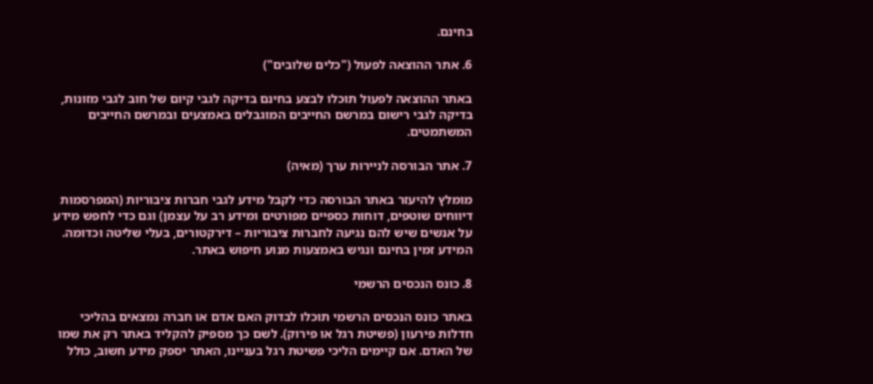בחינם.

6. אתר ההוצאה לפעול ("כלים שלובים")

באתר ההוצאה לפעול תוכלו לבצע בחינם בדיקה לגבי קיום של חוב לגבי מזונות, בדיקה לגבי רישום במרשם החייבים המוגבלים באמצעים ובמרשם החייבים המשתמטים.

7. אתר הבורסה לניירות ערך (מאיה)

מומלץ להיעזר באתר הבורסה כדי לקבל מידע לגבי חברות ציבוריות (המפרסמות דיווחים שוטפים, דוחות כספיים מפורטים ומידע רב על עצמן) וגם כדי לחפש מידע על אנשים שיש להם נגיעה לחברות ציבוריות – דירקטורים, בעלי שליטה וכדומה. המידע זמין בחינם ונגיש באמצעות מנוע חיפוש באתר.

8. כונס הנכסים הרשמי

באתר כונס הנכסים הרשמי תוכלו לבדוק האם אדם או חברה נמצאים בהליכי חדלות פירעון (פשיטת רגל או פירוק). לשם כך מספיק להקליד באתר רק את שמו של האדם. אם קיימים הליכי פשיטת רגל בעניינו, האתר יספק מידע חשוב, כולל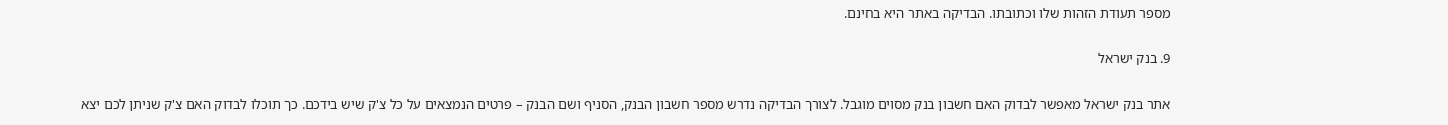מספר תעודת הזהות שלו וכתובתו. הבדיקה באתר היא בחינם.

9. בנק ישראל

אתר בנק ישראל מאפשר לבדוק האם חשבון בנק מסוים מוגבל. לצורך הבדיקה נדרש מספר חשבון הבנק, הסניף ושם הבנק – פרטים הנמצאים על כל צ'ק שיש בידכם. כך תוכלו לבדוק האם צ'ק שניתן לכם יצא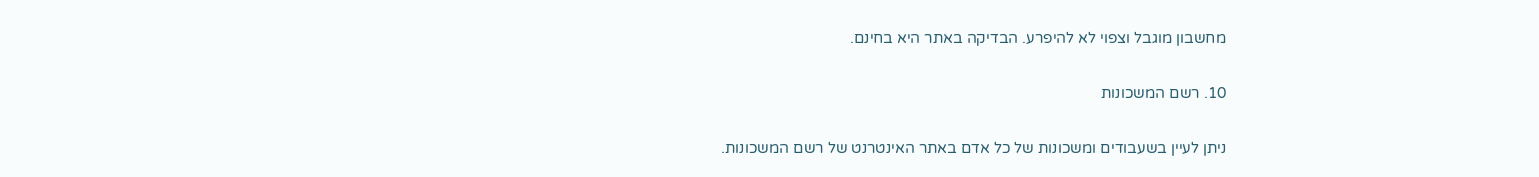מחשבון מוגבל וצפוי לא להיפרע. הבדיקה באתר היא בחינם.

10. רשם המשכונות

ניתן לעיין בשעבודים ומשכונות של כל אדם באתר האינטרנט של רשם המשכונות.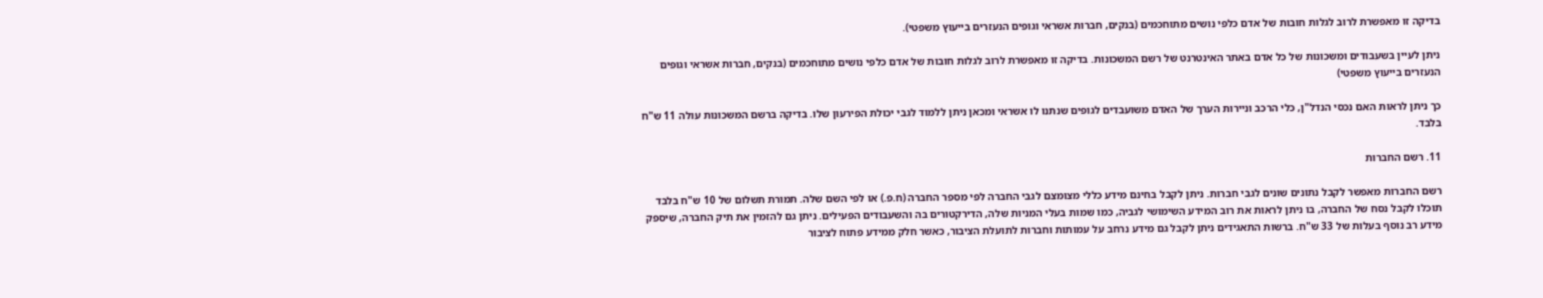בדיקה זו מאפשרת לרוב לגלות חובות של אדם כלפי נושים מתוחכמים (בנקים, חברות אשראי וגופים הנעזרים בייעוץ משפטי).

ניתן לעיין בשעבודים ומשכונות של כל אדם באתר האינטרנט של רשם המשכונות. בדיקה זו מאפשרת לרוב לגלות חובות של אדם כלפי נושים מתוחכמים (בנקים, חברות אשראי וגופים הנעזרים בייעוץ משפטי)

כך ניתן לראות האם נכסי הנדל"ן, כלי הרכב וניירות הערך של האדם משועבדים לגופים שנתנו לו אשראי ומכאן ניתן ללמוד לגבי יכולת הפירעון שלו. בדיקה ברשם המשכונות עולה 11 ש"ח בלבד.

11. רשם החברות

רשם החברות מאפשר לקבל נתונים שונים לגבי חברות. ניתן לקבל בחינם מידע כללי מצומצם לגבי החברה לפי מספר החברה (ח.פ.) או לפי השם שלה. תמורת תשלום של 10 ש"ח בלבד תוכלו לקבל נסח של החברה, בו ניתן לראות את רוב המידע השימושי לגביה, כמו שמות בעלי המניות שלה, הדירקטורים בה והשעבודים הפעילים. ניתן גם להזמין את תיק החברה, שיספק מידע רב נוסף בעלות של 33 ש"ח. ברשות התאגידים ניתן לקבל גם מידע נרחב על עמותות וחברות לתועלת הציבור, כאשר חלק ממידע פתוח לציבור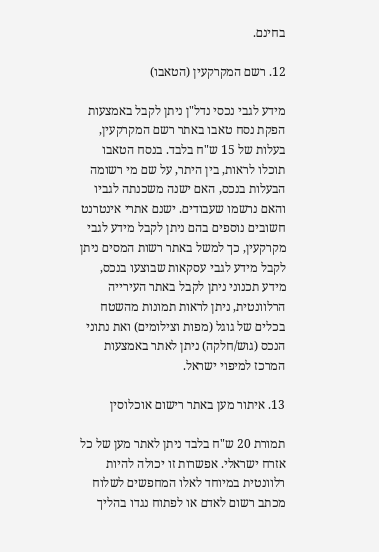בחינם.

12. רשם המקרקעין (הטאבו)

מידע לגבי נכסי נדל"ן ניתן לקבל באמצעות הפקת נסח טאבו באתר רשם המקרקעין, בעלות של 15 ש"ח בלבד. בנסח הטאבו תוכלו לראות, בין היתר, על שם מי רשומה הבעלות בנכס, האם ישנה משכנתה לגביו והאם נרשמו שעבודים. ישנם אתרי אינטרנט חשובים נוספים בהם ניתן לקבל מידע לגבי מקרקעין, כך למשל באתר רשות המסים ניתן לקבל מידע לגבי עסקאות שבוצעו בנכס, מידע תכנוני ניתן לקבל באתר העירייה הרלוונטית, ניתן לראות תמונות מהשטח בכלים של גוגל (מפות וצילומים) ואת נתוני הנכס (גוש/חלקה) ניתן לאתר באמצעות המרכז למיפוי ישראל.

13. איתור מען באתר רישום אוכלוסין

תמורת 20 ש"ח בלבד ניתן לאתר מען של כל אזרח ישראלי. אפשרות זו יכולה להיות רלוונטית במיוחד לאלו המחפשים לשלוח מכתב רשום לאדם או לפתוח נגדו בהליך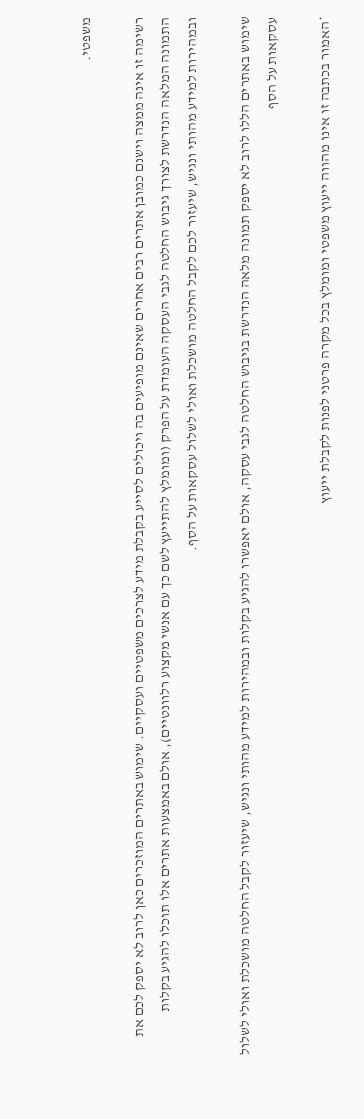משפטי.

רשימה זו אינה ממצה וישנם כמובן אתרים רבים אחרים שאינם מופיעים בה ויכולים לסייע בקבלת מידע לצרכים משפטיים ועסקיים. שימוש באתרים המוזכרים כאן לרוב לא יספק לכם את התמונה המלאה הנדרשת לצורך גיבוש החלטה לגבי העסקה העומדת על הפרק (ומומלץ להתייעץ לשם כך עם אנשי מקצוע רלוונטיים), אולם באמצעות אתרים אלו תוכלו להגיע בקלות ובמהירות למידע מהותי ונגיש, שיעזור לכם לקבל החלטה מושכלת ואולי לשלול עסקאות על הסף.

שימוש באתרים הללו לרוב לא יספק תמונה מלאה הנדרשת בגיבוש החלטה לגבי עסקה, אולם יאפשרו להגיע בקלות ובמהירות למידע מהותי ונגיש, שיעזור לקבל החלטה מושכלת ואולי לשלול עסקאות על הסף

*האמור בכתבה זו אינו מהווה ייעוץ משפטי ומומלץ בכל מקרה פרטני לפנות לקבלת ייעוץ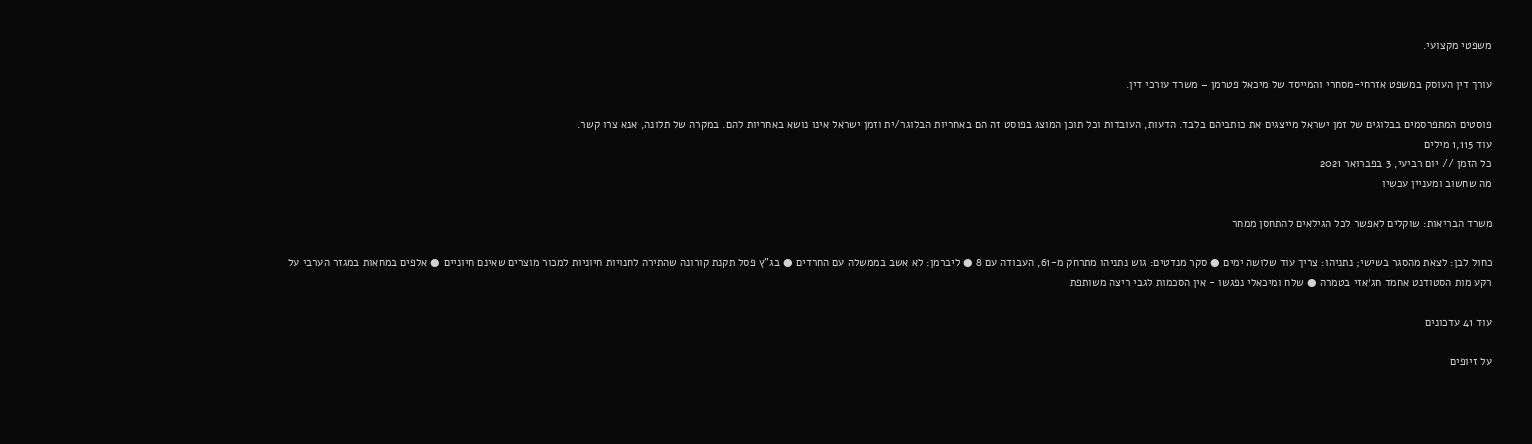משפטי מקצועי.

עורך דין העוסק במשפט אזרחי-מסחרי והמייסד של מיכאל פטרמן – משרד עורכי דין.

פוסטים המתפרסמים בבלוגים של זמן ישראל מייצגים את כותביהם בלבד. הדעות, העובדות וכל תוכן המוצג בפוסט זה הם באחריות הבלוגר/ית וזמן ישראל אינו נושא באחריות להם. במקרה של תלונה, אנא צרו קשר.
עוד 1,115 מילים
כל הזמן // יום רביעי, 3 בפברואר 2021
מה שחשוב ומעניין עכשיו

משרד הבריאות: שוקלים לאפשר לכל הגילאים להתחסן ממחר

כחול לבן: לצאת מהסגר בשישי; נתניהו: צריך עוד שלושה ימים ● סקר מנדטים: גוש נתניהו מתרחק מ-61, העבודה עם 8 ● ליברמן: לא אשב בממשלה עם החרדים ● בג"ץ פסל תקנת קורונה שהתירה לחנויות חיוניות למכור מוצרים שאינם חיוניים ● אלפים במחאות במגזר הערבי על רקע מות הסטודנט אחמד חג׳אזי בטמרה ● שלח ומיכאלי נפגשו - אין הסכמות לגבי ריצה משותפת

עוד 41 עדכונים

על זיופים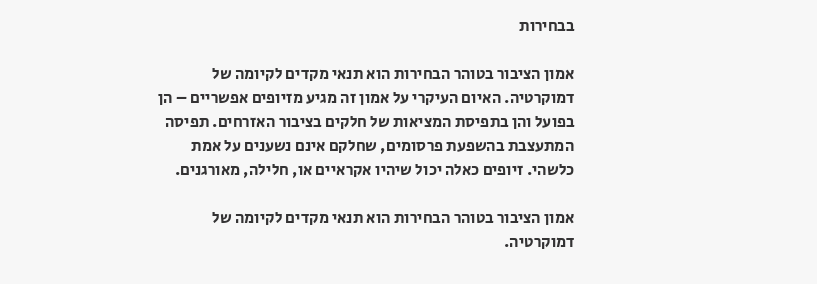בבחירות

אמון הציבור בטוהר הבחירות הוא תנאי מקדים לקיומה של דמוקרטיה. האיום העיקרי על אמון זה מגיע מזיופים אפשריים – הן בפועל והן בתפיסת המציאות של חלקים בציבור האזרחים. תפיסה המתעצבת בהשפעת פרסומים, שחלקם אינם נשענים על אמת כלשהי. זיופים כאלה יכול שיהיו אקראיים או, חלילה, מאורגנים.

אמון הציבור בטוהר הבחירות הוא תנאי מקדים לקיומה של דמוקרטיה.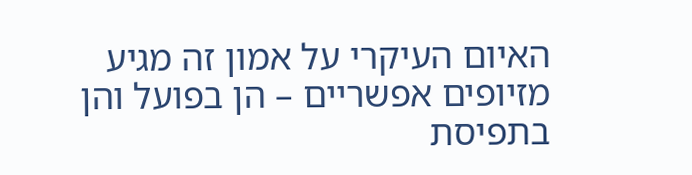האיום העיקרי על אמון זה מגיע מזיופים אפשריים – הן בפועל והן בתפיסת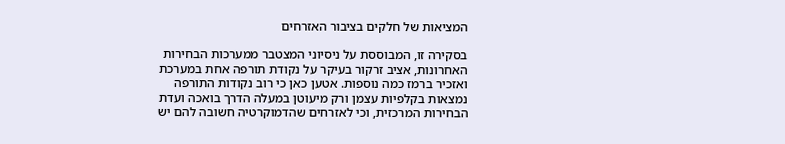המציאות של חלקים בציבור האזרחים

בסקירה זו, המבוססת על ניסיוני המצטבר ממערכות הבחירות האחרונות, אציב זרקור בעיקר על נקודת תורפה אחת במערכת ואזכיר ברמז כמה נוספות. אטען כאן כי רוב נקודות התורפה נמצאות בקלפיות עצמן ורק מיעוטן במעלה הדרך בואכה ועדת הבחירות המרכזית, וכי לאזרחים שהדמוקרטיה חשובה להם יש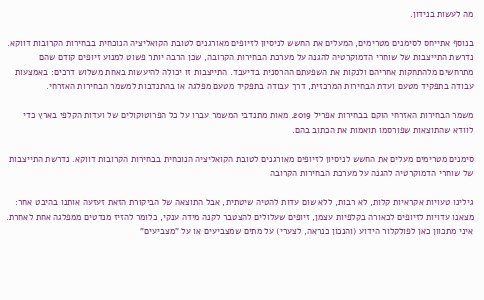מה לעשות בנידון.

בנוסף אתייחס לסימנים מטרימים, המעלים את החשש לניסיון לזיופים מאורגנים לטובת הקואליציה הנוכחית בבחירות הקרובות דווקא. נדרשת התייצבות של שוחרי הדמוקרטיה להגנה על מערכת הבחירות הקרובה, שכן הרבה יותר פשוט למנוע זיופים קודם שהם מתרחשים מלהתחקות אחריהם ולנקות את השפעתם ההרסנית בדיעבד. התייצבות זו יכולה להיעשות באחת משלוש דרכים: באמצעות עבודה בתפקיד מטעם ועדת הבחירות המרכזית, דרך עבודה בתפקיד מטעם מפלגה או בהתנדבות למשמר הבחירות האזרחי.

משמר הבחירות האזרחי הוקם בבחירות אפריל 2019. מאות מתנדבי המשמר עברו על כל הפרוטוקולים של ועדות הקלפי בארץ כדי לוודא שהתוצאות שפורסמו תואמות את הכתוב בהם.

סימנים מטרימים מעלים את החשש לניסיון לזיופים מאורגנים לטובת הקואליציה הנוכחית בבחירות הקרובות דווקא. נדרשת התייצבות של שוחרי הדמוקרטיה להגנה על מערכת הבחירות הקרובה

גילינו טעויות אקראיות קלות, לא רבות, ללא שום עדות להטיה שיטתית, אבל התוצאה של הביקורת הזאת זעזעה אותנו בהיבט אחר: מצאנו עדויות לזיופים לכאורה בקלפיות עצמן, זיופים שעלולים להצטבר לקנה מידה ענקי, כלומר להזיז מנדטים ממפלגה אחת לאחרת. איני מתכוון כאן לפולקלור הידוע (והנכון כנראה, לצערי) על מתים שמצביעים או על "מצביעים"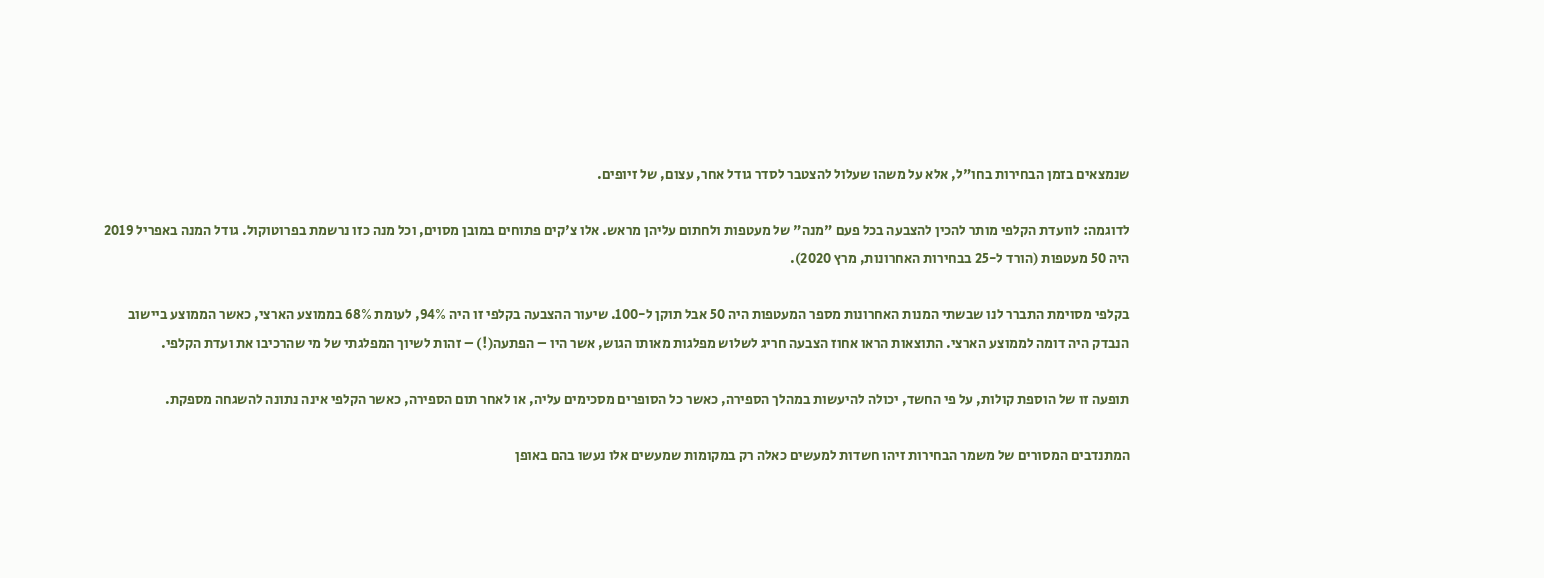שנמצאים בזמן הבחירות בחו"ל, אלא על משהו שעלול להצטבר לסדר גודל אחר, עצום, של זיופים.

לדוגמה: לוועדת הקלפי מותר להכין להצבעה בכל פעם "מנה" של מעטפות ולחתום עליהן מראש. אלו צ'קים פתוחים במובן מסוים, וכל מנה כזו נרשמת בפרוטוקול. גודל המנה באפריל 2019 היה 50 מעטפות (הורד ל-25 בבחירות האחרונות, מרץ 2020).

בקלפי מסוימת התברר לנו שבשתי המנות האחרונות מספר המעטפות היה 50 אבל תוקן ל-100. שיעור ההצבעה בקלפי זו היה 94%, לעומת 68% בממוצע הארצי, כאשר הממוצע ביישוב הנבדק היה דומה לממוצע הארצי. התוצאות הראו אחוז הצבעה חריג לשלוש מפלגות מאותו הגוש, אשר היו – הפתעה(!) – זהות לשיוך המפלגתי של מי שהרכיבו את ועדת הקלפי.

תופעה זו של הוספת קולות, על פי החשד, יכולה להיעשות במהלך הספירה, כאשר כל הסופרים מסכימים עליה, או לאחר תום הספירה, כאשר הקלפי אינה נתונה להשגחה מספקת.

המתנדבים המסורים של משמר הבחירות זיהו חשדות למעשים כאלה רק במקומות שמעשים אלו נעשו בהם באופן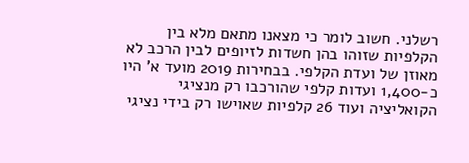רשלני. חשוב לומר כי מצאנו מתאם מלא בין הקלפיות שזוהו בהן חשדות לזיופים לבין הרכב לא מאוזן של ועדת הקלפי. בבחירות 2019 מועד א' היו כ-1,400 ועדות קלפי שהורכבו רק מנציגי הקואליציה ועוד 26 קלפיות שאוישו רק בידי נציגי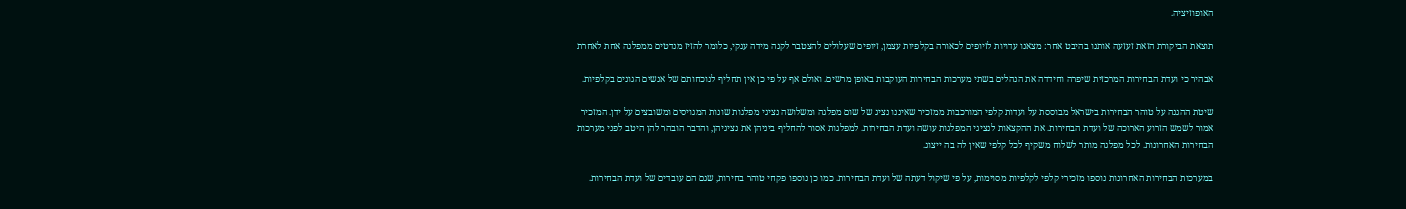האופוזיציה.

תוצאת הביקורת הזאת זעזעה אותנו בהיבט אחר: מצאנו עדויות לזיופים לכאורה בקלפיות עצמן, זיופים שעלולים להצטבר לקנה מידה ענקי, כלומר להזיז מנדטים ממפלגה אחת לאחרת

אבהיר כי ועדת הבחירות המרכזית שיפרה וחידדה את הנהלים בשתי מערכות הבחירות העוקבות באופן מרשים. ואולם אף על פי כן אין תחליף לנוכחותם של אנשים הגונים בקלפיות.

שיטת ההגנה על טוהר הבחירות בישראל מבוססת על ועדות קלפי המורכבות ממזכיר שאיננו נציג של שום מפלגה ומשלושה נציגי מפלגות שונות המגויסים ומשובצים על ידן. המזכיר אמור לשמש הזרוע הארוכה של ועדת הבחירות. את ההקצאות לנציגי המפלגות עושה ועדת הבחירות. למפלגות אסור להחליף ביניהן את נציגיהן, והדבר הובהר להן היטב לפני מערכות הבחירות האחרונות. לכל מפלגה מותר לשלוח משקיף לכל קלפי שאין לה בה ייצוג.

במערכות הבחירות האחרונות נוספו מזכירי קלפי לקלפיות מסוימות, על פי שיקול דעתה של ועדת הבחירות. כמו כן נוספו פקחי טוהר בחירות, שגם הם עובדים של ועדת הבחירות.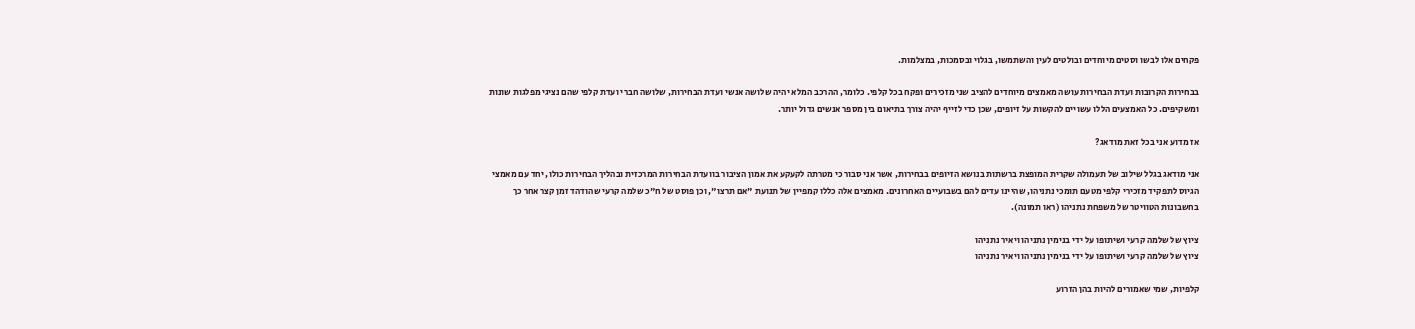פקחים אלו לבשו וסטים מיוחדים ובולטים לעין והשתמשו, בגלוי ובסמכות, במצלמות.

בבחירות הקרובות ועדת הבחירות עושה מאמצים מיוחדים להציב שני מזכירים ופקח בכל קלפי. כלומר, ההרכב המלא יהיה שלושה אנשי ועדת הבחירות, שלושה חברי ועדת קלפי שהם נציגי מפלגות שונות ומשקיפים. כל האמצעים הללו עשויים להקשות על זיופים, שכן כדי לזייף יהיה צורך בתיאום בין מספר אנשים גדול יותר.

אז מדוע אני בכל זאת מודאג?

אני מודאג בגלל שילוב של תעמולה שקרית המופצת ברשתות בנושא הזיופים בבחירות, אשר אני סבור כי מטרתה לקעקע את אמון הציבור בוועדת הבחירות המרכזית ובהליך הבחירות כולו, יחד עם מאמצי הגיוס לתפקיד מזכירי קלפי מטעם תומכי נתניהו, שהיינו עדים להם בשבועיים האחרונים. מאמצים אלה כללו קמפיין של תנועת "אם תרצו", וכן פוסט של ח"כ שלמה קרעי שהודהד זמן קצר אחר כך בחשבונות הטוויטר של משפחת נתניהו (ראו תמונה).

ציוץ של שלמה קרעי ושיתופו על ידי בנימין נתניהו ויאיר נתניהו
ציוץ של שלמה קרעי ושיתופו על ידי בנימין נתניהו ויאיר נתניהו

קלפיות, שמי שאמורים להיות בהן הזרוע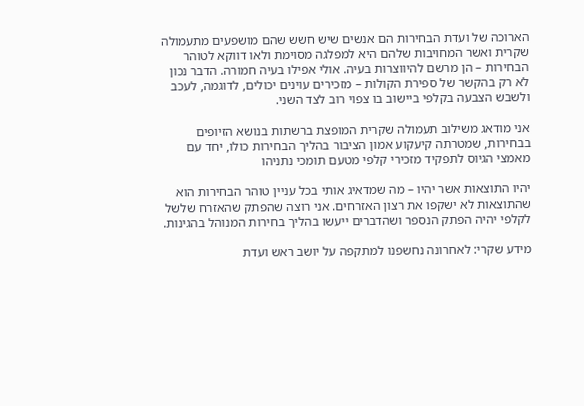הארוכה של ועדת הבחירות הם אנשים שיש חשש שהם מושפעים מתעמולה שקרית ואשר המחויבות שלהם היא למפלגה מסוימת ולאו דווקא לטוהר הבחירות – הן מרשם להיווצרות בעיה. אולי אפילו בעיה חמורה. הדבר נכון לא רק בהקשר של ספירת הקולות – מזכירים עוינים יכולים, לדוגמה, לעכב ולשבש הצבעה בקלפי ביישוב בו צפוי רוב לצד השני.

אני מודאג משילוב תעמולה שקרית המופצת ברשתות בנושא הזיופים בבחירות, שמטרתה קיעקוע אמון הציבור בהליך הבחירות כולו, יחד עם מאמצי הגיוס לתפקיד מזכירי קלפי מטעם תומכי נתניהו

יהיו התוצאות אשר יהיו – מה שמדאיג אותי בכל עניין טוהר הבחירות הוא שהתוצאות לא ישקפו את רצון האזרחים. אני רוצה שהפתק שהאזרח שלשל לקלפי יהיה הפתק הנספר ושהדברים ייעשו בהליך בחירות המנוהל בהגינות.

מידע שקרי: לאחרונה נחשפנו למתקפה על יושב ראש ועדת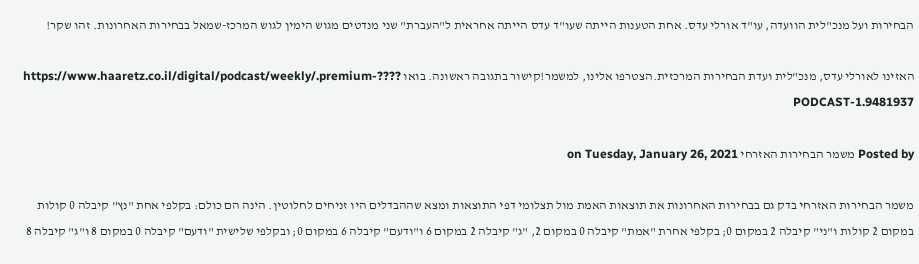הבחירות ועל מנכ"לית הוועדה, עו"ד אורלי עדס. אחת הטענות הייתה שעו"ד עדס הייתה אחראית ל"העברת" שני מנדטים מגוש הימין לגוש המרכז-שמאל בבחירות האחרונות. זהו שקר!

האזינו לאורלי עדס, מנכ"לית ועדת הבחירות המרכזית.הצטרפו אלינו, למשמר!קישור בתגובה ראשונה. בואו ????https://www.haaretz.co.il/digital/podcast/weekly/.premium-PODCAST-1.9481937

Posted by משמר הבחירות האזרחי on Tuesday, January 26, 2021

משמר הבחירות האזרחי בדק גם בבחירות האחרונות את תוצאות האמת מול תצלומי דפי התוצאות ומצא שההבדלים היו זניחים לחלוטין. הינה הם כולם: בקלפי אחת "נץ" קיבלה 0 קולות במקום 2 קולות ו"ני" קיבלה 2 במקום 0; בקלפי אחרת "אמת" קיבלה 0 במקום 2, "ג" קיבלה 2 במקום 6 ו"ודעם" קיבלה 6 במקום 0; ובקלפי שלישית "ודעם" קיבלה 0 במקום 8 ו"ג" קיבלה 8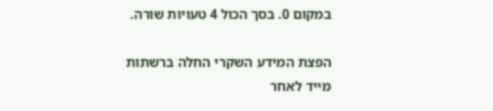במקום 0. בסך הכול 4 טעויות שורה.

הפצת המידע השקרי החלה ברשתות מייד לאחר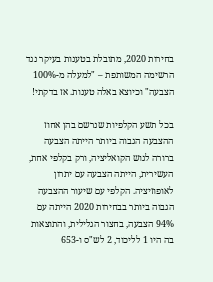בחירות 2020, מתובלת בטענות בעיקר נגד הרשימה המשותפת – "למעלה מ-100% הצבעה" וכיוצא באלה טענות. אז בדקתי!

בכל תשע הקלפיות שנרשם בהן אחוז ההצבעה הגבוה ביותר הייתה הצבעה ברורה לגוש הקואליציה, ורק בקלפי אחת, העשירית, הייתה הצבעה עם יתרון לאופוזיציה. הקלפי עם שיעור ההצבעה הגבוה ביותר בבחירות 2020 הייתה עם 94% הצבעה, בחצור הגלילית, והתוצאות בה היו 1 לליכוד, 2 לש"ס ו-653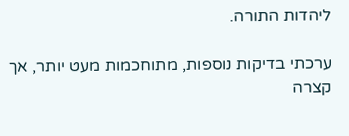ליהדות התורה.

ערכתי בדיקות נוספות, מתוחכמות מעט יותר, אך קצרה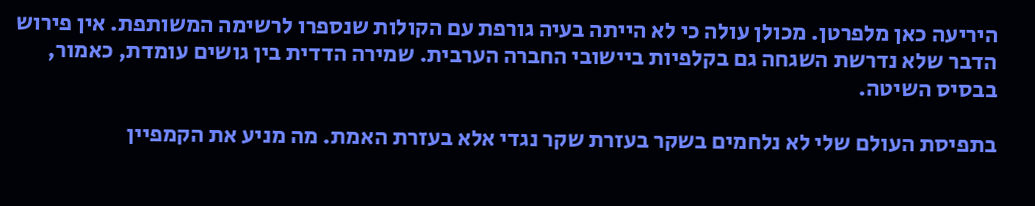היריעה כאן מלפרטן. מכולן עולה כי לא הייתה בעיה גורפת עם הקולות שנספרו לרשימה המשותפת. אין פירוש הדבר שלא נדרשת השגחה גם בקלפיות ביישובי החברה הערבית. שמירה הדדית בין גושים עומדת, כאמור, בבסיס השיטה.

בתפיסת העולם שלי לא נלחמים בשקר בעזרת שקר נגדי אלא בעזרת האמת. מה מניע את הקמפיין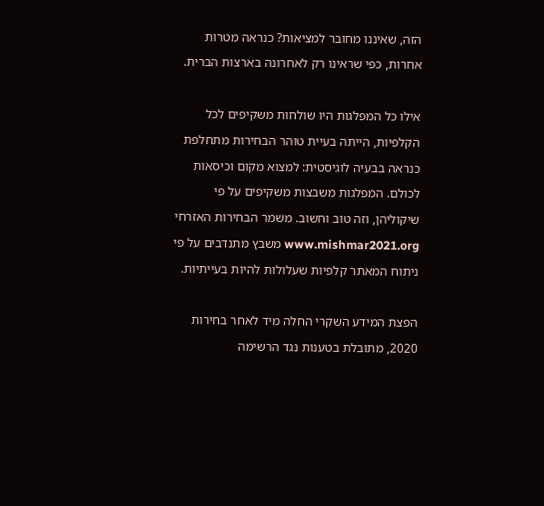הזה, שאיננו מחובר למציאות? כנראה מטרות אחרות, כפי שראינו רק לאחרונה בארצות הברית.

אילו כל המפלגות היו שולחות משקיפים לכל הקלפיות, הייתה בעיית טוהר הבחירות מתחלפת כנראה בבעיה לוגיסטית: למצוא מקום וכיסאות לכולם. המפלגות משבצות משקיפים על פי שיקוליהן, וזה טוב וחשוב. משמר הבחירות האזרחי www.mishmar2021.org משבץ מתנדבים על פי ניתוח המאתר קלפיות שעלולות להיות בעייתיות.

הפצת המידע השקרי החלה מיד לאחר בחירות 2020, מתובלת בטענות נגד הרשימה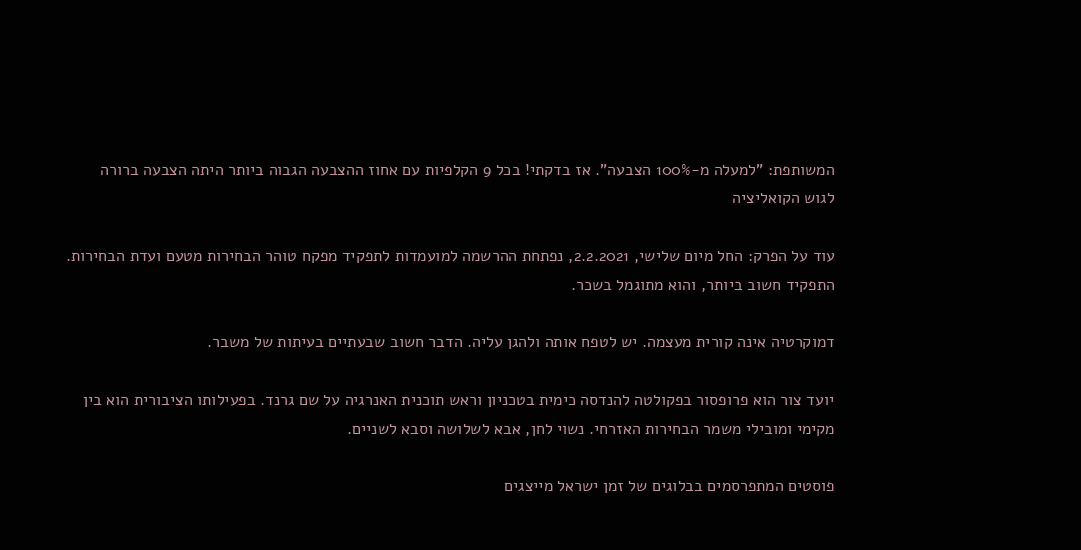המשותפת: "למעלה מ-100% הצבעה". אז בדקתי! בכל 9 הקלפיות עם אחוז ההצבעה הגבוה ביותר היתה הצבעה ברורה לגוש הקואליציה

עוד על הפרק: החל מיום שלישי, 2.2.2021, נפתחת ההרשמה למועמדות לתפקיד מפקח טוהר הבחירות מטעם ועדת הבחירות. התפקיד חשוב ביותר, והוא מתוגמל בשכר.

דמוקרטיה אינה קורית מעצמה. יש לטפח אותה ולהגן עליה. הדבר חשוב שבעתיים בעיתות של משבר.

יועד צור הוא פרופסור בפקולטה להנדסה כימית בטכניון וראש תוכנית האנרגיה על שם גרנד. בפעילותו הציבורית הוא בין מקימי ומובילי משמר הבחירות האזרחי. נשוי לחן, אבא לשלושה וסבא לשניים.

פוסטים המתפרסמים בבלוגים של זמן ישראל מייצגים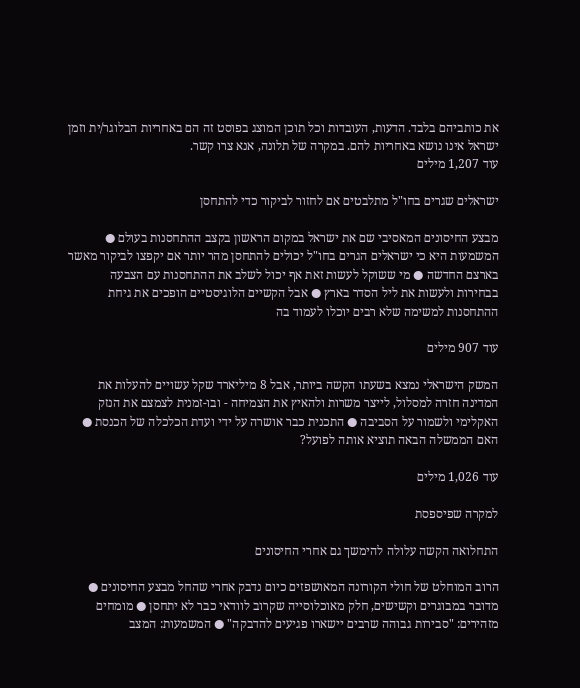את כותביהם בלבד. הדעות, העובדות וכל תוכן המוצג בפוסט זה הם באחריות הבלוגר/ית וזמן ישראל אינו נושא באחריות להם. במקרה של תלונה, אנא צרו קשר.
עוד 1,207 מילים

ישראלים שגרים בחו"ל מתלבטים אם לחזור לביקור כדי להתחסן

מבצע החיסונים המאסיבי שם את ישראל במקום הראשון בקצב ההתחסנות בעולם ● המשמעות היא כי ישראלים הגרים בחו"ל יכולים להתחסן מהר יותר אם יקפצו לביקור מאשר בארצם החדשה ● מי ששוקל לעשות זאת אף יכול לשלב את ההתחסנות עם הצבעה בבחירות ולעשות את ליל הסדר בארץ ● אבל הקשיים הלוגיסטיים הופכים את גיחת ההתחסנות למשימה שלא רבים יוכלו לעמוד בה

עוד 907 מילים

המשק הישראלי נמצא בשעתו הקשה ביותר, אבל 8 מיליארד שקל עשויים להעלות את המדינה חזרה למסלול, לייצר משרות ולהאיץ את הצמיחה - ובו-זמנית לצמצם את הנזק האקלימי ולשמור על הסביבה ● התכנית כבר אושרה על ידי ועדת הכלכלה של הכנסת ● האם הממשלה הבאה תוציא אותה לפועל?

עוד 1,026 מילים

למקרה שפיספסת

התחלואה הקשה עלולה להימשך גם אחרי החיסונים

הרוב המוחלט של חולי הקורונה המאושפזים כיום נדבק אחרי שהחל מבצע החיסונים ● מדובר במבוגרים וקשישים, חלק מאוכלוסייה שקרוב לוודאי כבר לא יתחסן ● מומחים מזהירים: "סבירות גבוהה שרבים יישארו פגיעים להדבקה" ● המשמעות: המצב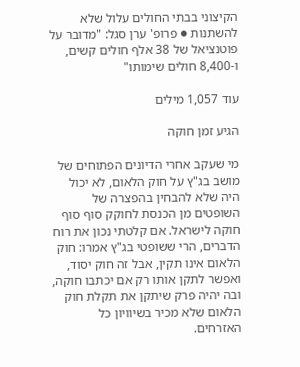הקיצוני בבתי החולים עלול שלא להשתנות ● פרופ' ערן סגל: "מדובר על פוטנציאל של 38 אלף חולים קשים, ו-8,400 חולים שימותו"

עוד 1,057 מילים

הגיע זמן חוקה

מי שעקב אחרי הדיונים הפתוחים של מושב בג"ץ על חוק הלאום, לא יכול היה שלא להבחין בהפצרה של השופטים מן הכנסת לחוקק סוף סוף חוקה לישראל. אם קלטתי נכון את רוח הדברים, הרי ששופטי בג"ץ אמרו: חוק הלאום אינו תקין, אבל זה חוק יסוד, ואפשר לתקן אותו רק אם יכתבו חוקה, ובה יהיה פרק שיתקן את תקלת חוק הלאום שלא מכיר בשיוויון כל האזרחים.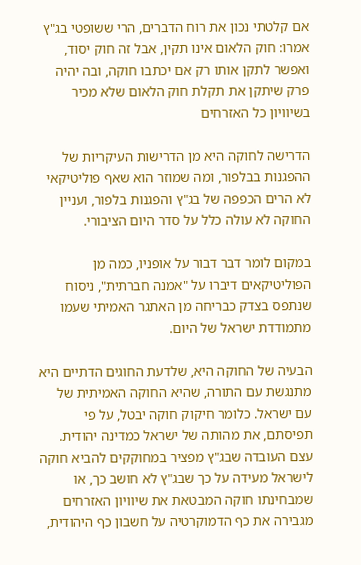אם קלטתי נכון את רוח הדברים, הרי ששופטי בג"ץ אמרו: חוק הלאום אינו תקין, אבל זה חוק יסוד, ואפשר לתקן אותו רק אם יכתבו חוקה, ובה יהיה פרק שיתקן את תקלת חוק הלאום שלא מכיר בשיוויון כל האזרחים

הדרישה לחוקה היא מן הדרישות העיקריות של ההפגנות בבלפור, ומה שמוזר הוא שאף פוליטיקאי לא הרים הכפפה של בג"ץ והפגנות בלפור, ועניין החוקה לא עולה כלל על סדר היום הציבורי.

במקום לומר דבר דבור על אופניו, כמה מן הפוליטיקאים דיברו על "אמנה חברתית", ניסוח שנתפס בצדק כבריחה מן האתגר האמיתי שעמו מתמודדת ישראל של היום.

הבעיה של החוקה היא, שלדעת החוגים הדתיים היא מתנגשת עם התורה, שהיא החוקה האמיתית של עם ישראל. כלומר חיקוק חוקה יבטל, על פי תפיסתם, את מהותה של ישראל כמדינה יהודית. עצם העובדה שבג"ץ מפציר במחוקקים להביא חוקה לישראל מעידה על כך שבג"ץ לא חושב כך, או שמבחינתו חוקה המבטאת את שיוויון האזרחים מגבירה את כף הדמוקרטיה על חשבון כף היהודית,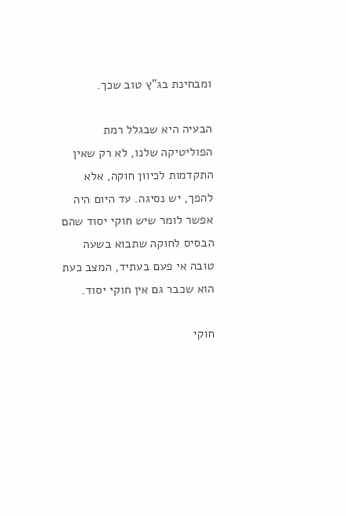ומבחינת בג"ץ טוב שכך.

הבעיה היא שבגלל רמת הפוליטיקה שלנו, לא רק שאין התקדמות לכיוון חוקה, אלא להפך, יש נסיגה. עד היום היה אפשר לומר שיש חוקי יסוד שהם הבסיס לחוקה שתבוא בשעה טובה אי פעם בעתיד, המצב כעת הוא שכבר גם אין חוקי יסוד.

חוקי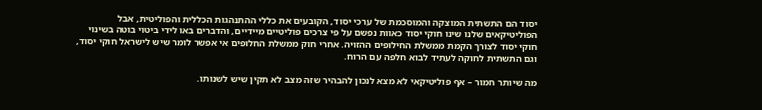יסוד הם התשתית המוצקה והמוסכמת של ערכי יסוד, הקובעים את כללי ההתנהגות הכללית והפוליטית, אבל הפוליטיקאים שלנו שינו חוקי יסוד כאוות נפשם על פי צרכים פוליטיים מיידיים, והדברים באו לידי ביטוי בוטה בשינוי חוקי יסוד לצורך הקמת ממשלת החילופים ההזויה. אחרי חוק ממשלת החלופים אי אפשר לומר שיש לישראל חוקי יסוד, וגם התשתית לחוקה לעתיד לבוא חלפה עם הרוח.

מה שיותר חמור – אף פוליטיקאי לא מצא לנכון להבהיר שזה מצב לא תקין שיש לשנותו.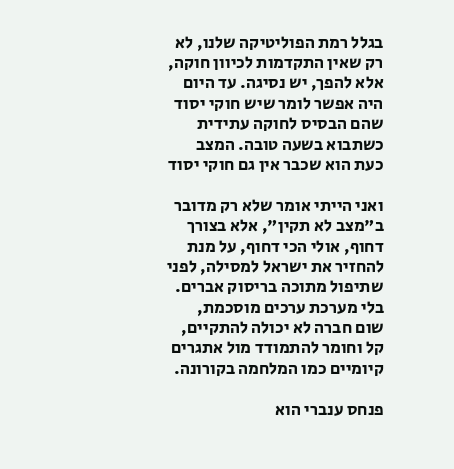בגלל רמת הפוליטיקה שלנו, לא רק שאין התקדמות לכיוון חוקה, אלא להפך, יש נסיגה. עד היום היה אפשר לומר שיש חוקי יסוד שהם הבסיס לחוקה עתידית כשתבוא בשעה טובה. המצב כעת הוא שכבר אין גם חוקי יסוד

ואני הייתי אומר שלא רק מדובר ב"מצב לא תקין", אלא בצורך דחוף, אולי הכי דחוף, על מנת להחזיר את ישראל למסילה, לפני שתיפול מתוכה בריסוק אברים.
בלי מערכת ערכים מוסכמת, שום חברה לא יכולה להתקיים, קל וחומר להתמודד מול אתגרים קיומיים כמו המלחמה בקורונה.

פנחס ענברי הוא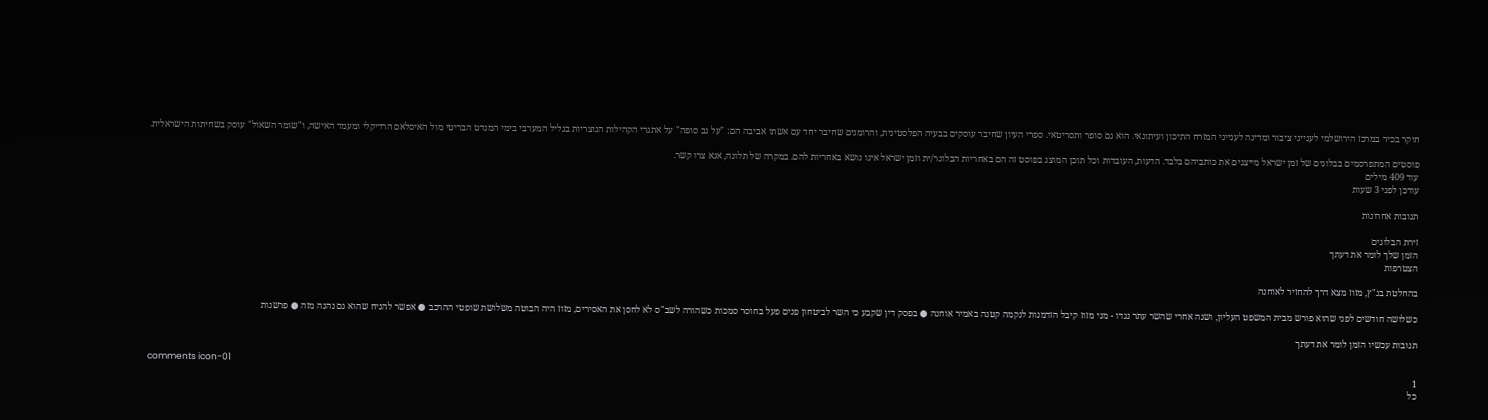חוקר בכיר במרכז הירושלמי לענייני ציבור ומדינה לענייני המזרח התיכון ועיתונאי. הוא גם סופר ותסריטאי. ספרי העיון שחיבר עוסקים בבעיה הפלסטינית, והרומנים שחיבר יחד עם אשתו אביבה הם: "על גב סופה" על אתגרי הקהילות הנוצריות בגליל המערבי בימי המנדט הבריטי מול האיסלאם הרדיקלי ומעמד האישה, ו"שומר השאול" עוסק בשחיתות הישראלית.

פוסטים המתפרסמים בבלוגים של זמן ישראל מייצגים את כותביהם בלבד. הדעות, העובדות וכל תוכן המוצג בפוסט זה הם באחריות הבלוגר/ית וזמן ישראל אינו נושא באחריות להם. במקרה של תלונה, אנא צרו קשר.
עוד 409 מילים
עודכן לפני 3 שעות

תגובות אחרונות

זירת הבלוגים
הזמן שלך לומר את דעתך
הצטרפות

בהחלטת בג"ץ, מזוז מצא דרך להחזיר לאוחנה

כשלושה חודשים לפני שהוא פורש מבית המשפט העליון, ושנה אחרי שהשר עתר נגדו - מני מזוז קיבל הזדמנות לנקמה קטנה באמיר אוחנה ● בפסק דין שקבע כי השר לביטחון פנים פעל בחוסר סמכות כשהורה לשב"ס לא לחסן את האסירים, מזוז היה הבוטה משלושת שופטי ההרכב ● אפשר להניח שהוא גם נהנה מזה ● פרשנות

תגובות עכשיו הזמן לומר את דעתך

comments icon-01
1
כל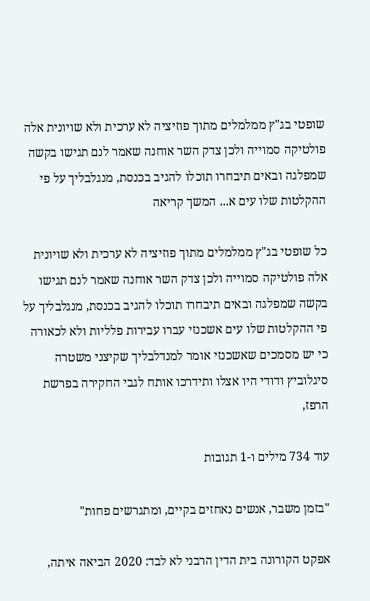שופטי בג"ץ ממלמלים מתוך פוזיציה לא ערכית ולא שויונית אלה פולטיקה סמוייה ולכן צדק השר אוחנה שאמר לנם תגישו בקשה שמפלגה ובאים תיבחרו תוכלו להגיב בכנסת, מנגלבליך על פי ההקלטות שלו עים א... המשך קריאה

כל שופטי בג"ץ ממלמלים מתוך פוזיציה לא ערכית ולא שויונית אלה פולטיקה סמוייה ולכן צדק השר אוחנה שאמר לנם תגישו בקשה שמפלגה ובאים תיבחרו תוכלו להגיב בכנסת, מנגלבליך על פי ההקלטות שלו עים אשכנזי עברו עבירות פלליות ולא לכאורה כי יש מסמכים שאשכנזי אומר למנדלבליך שקיצני משטרה סיגלוביץ ודודי היו אצלו ותידרכו אותח לגבי החקירה בפרשת הרפז,

עוד 734 מילים ו-1 תגובות

"בזמן משבר, אנשים נאחזים בקיים, ומתגרשים פחות"

אפקט הקורונה בית הדין הרבני לא לבד: 2020 הביאה איתה,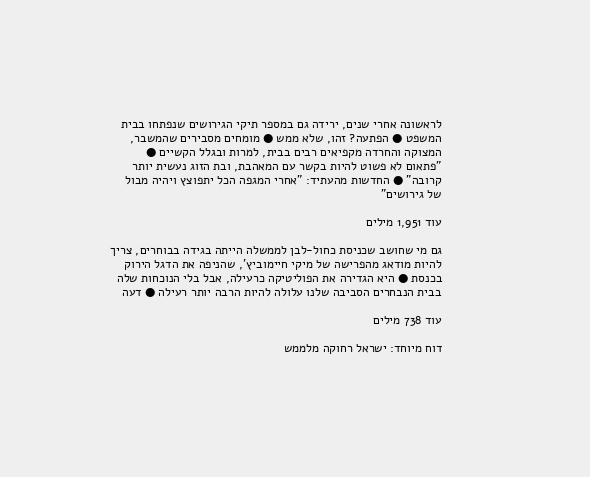לראשונה אחרי שנים, ירידה גם במספר תיקי הגירושים שנפתחו בבית המשפט ● הפתעה? זהו, שלא ממש ● מומחים מסבירים שהמשבר, המצוקה והחרדה מקפיאים רבים בבית, למרות ובגלל הקשיים ● "פתאום לא פשוט להיות בקשר עם המאהבת, ובת הזוג נעשית יותר קרובה" ● החדשות מהעתיד: "אחרי המגפה הכל יתפוצץ ויהיה מבול של גירושים"

עוד 1,951 מילים

גם מי שחושב שכניסת כחול-לבן לממשלה הייתה בגידה בבוחרים, צריך להיות מודאג מהפרישה של מיקי חיימוביץ', שהניפה את הדגל הירוק בכנסת ● היא הגדירה את הפוליטיקה כרעילה, אבל בלי הנוכחות שלה בבית הנבחרים הסביבה שלנו עלולה להיות הרבה יותר רעילה ● דעה

עוד 738 מילים

דוח מיוחד: ישראל רחוקה מלממש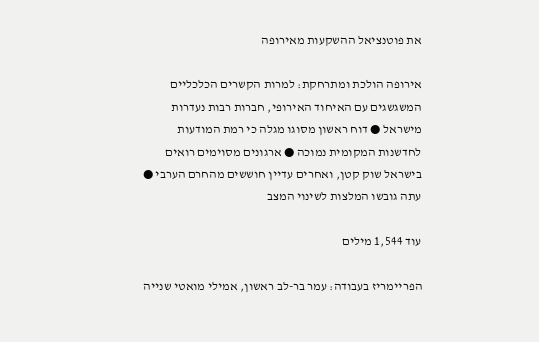את פוטנציאל ההשקעות מאירופה

אירופה הולכת ומתרחקת: למרות הקשרים הכלכליים המשגשגים עם האיחוד האירופי, חברות רבות נעדרות מישראל ● דוח ראשון מסוגו מגלה כי רמת המודעות לחדשנות המקומית נמוכה ● ארגונים מסוימים רואים בישראל שוק קטן, ואחרים עדיין חוששים מהחרם הערבי ● עתה גובשו המלצות לשינוי המצב

עוד 1,544 מילים

הפריימריז בעבודה: עמר בר-לב ראשון, אמילי מואטי שנייה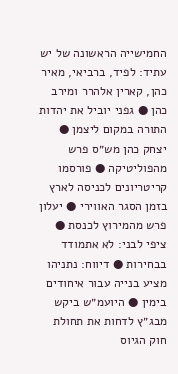החמישייה הראשונה של יש עתיד: לפיד, ברביאי, מאיר כהן, קארין אלהרר ומירב כהן ● גפני יוביל את יהדות התורה במקום ליצמן ● יצחק כהן מש״ס פרש מהפוליטיקה ● פורסמו קריטריונים לכניסה לארץ בזמן הסגר האווירי ● יעלון פרש מהמירוץ לכנסת ● ציפי לבני: לא אתמודד בבחירות ● דיווח: נתניהו מציע בנייה עבור איחודים בימין ● היועמ״ש ביקש מבג״ץ לדחות את תחולת חוק הגיוס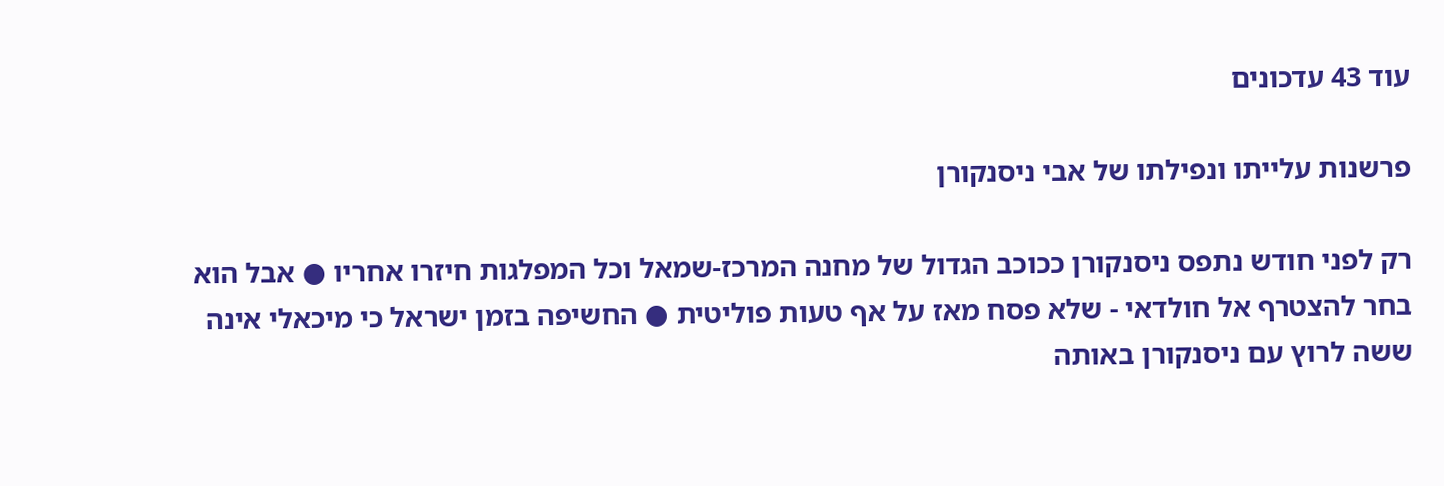עוד 43 עדכונים

פרשנות עלייתו ונפילתו של אבי ניסנקורן

רק לפני חודש נתפס ניסנקורן ככוכב הגדול של מחנה המרכז-שמאל וכל המפלגות חיזרו אחריו ● אבל הוא בחר להצטרף אל חולדאי - שלא פסח מאז על אף טעות פוליטית ● החשיפה בזמן ישראל כי מיכאלי אינה ששה לרוץ עם ניסנקורן באותה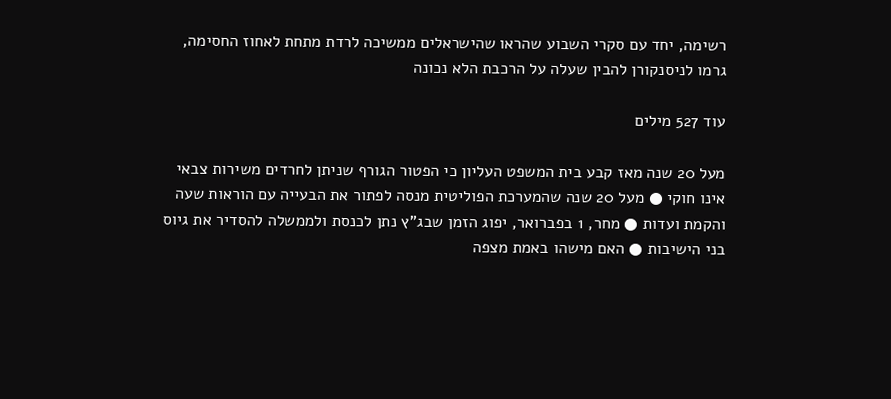רשימה, יחד עם סקרי השבוע שהראו שהישראלים ממשיכה לרדת מתחת לאחוז החסימה, גרמו לניסנקורן להבין שעלה על הרכבת הלא נכונה

עוד 527 מילים

מעל 20 שנה מאז קבע בית המשפט העליון כי הפטור הגורף שניתן לחרדים משירות צבאי אינו חוקי ● מעל 20 שנה שהמערכת הפוליטית מנסה לפתור את הבעייה עם הוראות שעה והקמת ועדות ● מחר, 1 בפברואר, יפוג הזמן שבג"ץ נתן לכנסת ולממשלה להסדיר את גיוס בני הישיבות ● האם מישהו באמת מצפה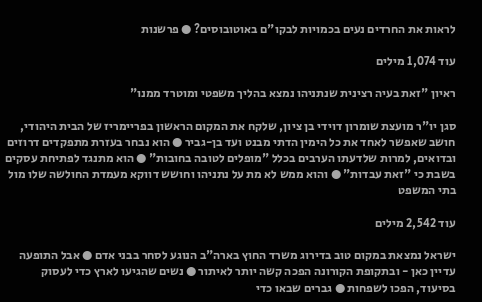לראות את החרדים נעים בכמויות לבקו"ם באוטובוסים? ● פרשנות

עוד 1,074 מילים

ראיון "זאת בעיה רצינית שנתניהו נמצא בהליך משפטי ומוטרד ממנו"

סגן יו"ר מועצת שומרון דוידי בן ציון, שלקח את המקום הראשון בפריימריז של הבית היהודי, חושב שאפשר לאחד את כל הימין הדתי מבנט ועד בן-גביר ● הוא נבחר בעזרת מתפקדים דרוזים ובדואים, למרות שלדעתו הערבים בכלל "מופלים לטובה בחובות" ● הוא מתנגד לפתיחת עסקים בשבת כי "זאת עבדות" ● והוא ממש לא מת על נתניהו וחושש דווקא מעמדת החולשה שלו מול בתי המשפט

עוד 2,542 מילים

ישראל נמצאת במקום טוב בדירוג משרד החוץ בארה"ב הנוגע לסחר בבני אדם ● אבל התופעה עדיין כאן - ובתקופת הקורונה הפכה קשה יותר לאיתור ● נשים שהגיעו לארץ כדי לעסוק בסיעוד, הפכו לשפחות ● גברים שבאו כדי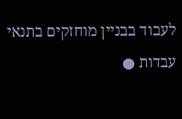לעבוד בבניין מוחזקים בתנאי עבדות ●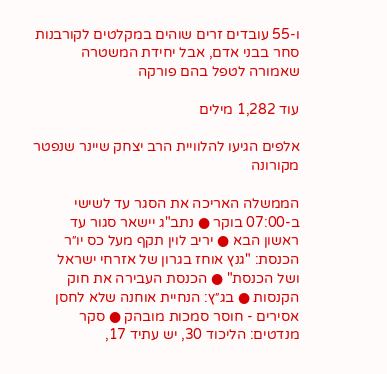ו-55 עובדים זרים שוהים במקלטים לקורבנות סחר בבני אדם, אבל יחידת המשטרה שאמורה לטפל בהם פורקה

עוד 1,282 מילים

אלפים הגיעו להלוויית הרב יצחק שיינר שנפטר מקורונה

הממשלה האריכה את הסגר עד לשישי ב-07:00 בוקר ● נתב"ג יישאר סגור עד ראשון הבא ● יריב לוין תקף מעל כס יו״ר הכנסת: "גנץ אוחז בגרון של אזרחי ישראל ושל הכנסת" ● הכנסת העבירה את חוק הקנסות ● בג״ץ: הנחיית אוחנה שלא לחסן אסירים - חוסר סמכות מובהק ● סקר מנדטים: הליכוד 30, יש עתיד 17,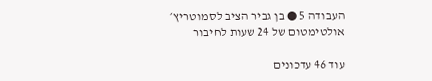העבודה 5 ● בן גביר הציב לסמוטריץ׳ אולטימטום של 24 שעות לחיבור

עוד 46 עדכונים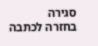סגירה
בחזרה לכתבה